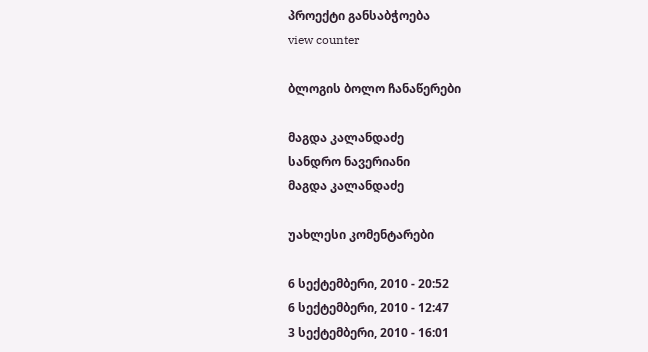პროექტი განსაბჭოება
view counter

ბლოგის ბოლო ჩანაწერები

მაგდა კალანდაძე
სანდრო ნავერიანი
მაგდა კალანდაძე

უახლესი კომენტარები

6 სექტემბერი, 2010 - 20:52
6 სექტემბერი, 2010 - 12:47
3 სექტემბერი, 2010 - 16:01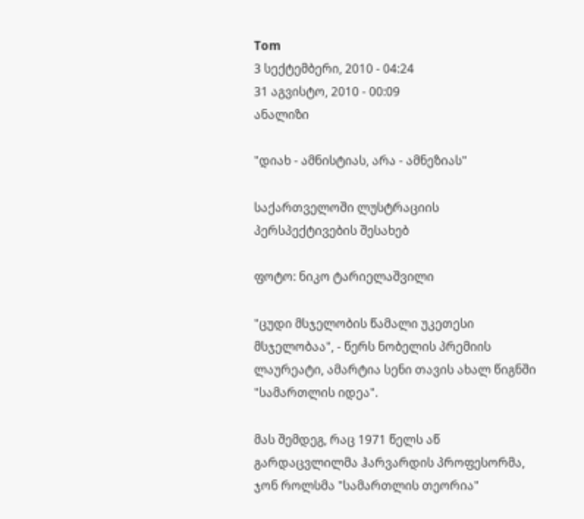Tom
3 სექტემბერი, 2010 - 04:24
31 აგვისტო, 2010 - 00:09
ანალიზი

"დიახ - ამნისტიას, არა - ამნეზიას"

საქართველოში ლუსტრაციის პერსპექტივების შესახებ

ფოტო: ნიკო ტარიელაშვილი

"ცუდი მსჯელობის წამალი უკეთესი მსჯელობაა", - წერს ნობელის პრემიის ლაურეატი, ამარტია სენი თავის ახალ წიგნში "სამართლის იდეა".

მას შემდეგ, რაც 1971 წელს აწ გარდაცვლილმა ჰარვარდის პროფესორმა, ჯონ როლსმა "სამართლის თეორია"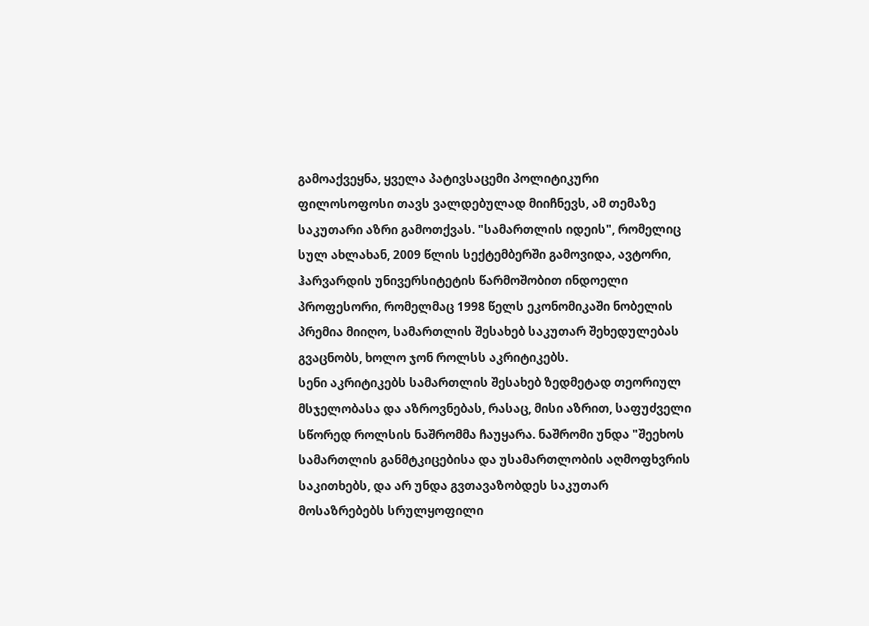გამოაქვეყნა, ყველა პატივსაცემი პოლიტიკური ფილოსოფოსი თავს ვალდებულად მიიჩნევს, ამ თემაზე საკუთარი აზრი გამოთქვას. "სამართლის იდეის", რომელიც სულ ახლახან, 2009 წლის სექტემბერში გამოვიდა, ავტორი, ჰარვარდის უნივერსიტეტის წარმოშობით ინდოელი პროფესორი, რომელმაც 1998 წელს ეკონომიკაში ნობელის პრემია მიიღო, სამართლის შესახებ საკუთარ შეხედულებას გვაცნობს, ხოლო ჯონ როლსს აკრიტიკებს.
სენი აკრიტიკებს სამართლის შესახებ ზედმეტად თეორიულ მსჯელობასა და აზროვნებას, რასაც, მისი აზრით, საფუძველი სწორედ როლსის ნაშრომმა ჩაუყარა. ნაშრომი უნდა "შეეხოს სამართლის განმტკიცებისა და უსამართლობის აღმოფხვრის საკითხებს, და არ უნდა გვთავაზობდეს საკუთარ მოსაზრებებს სრულყოფილი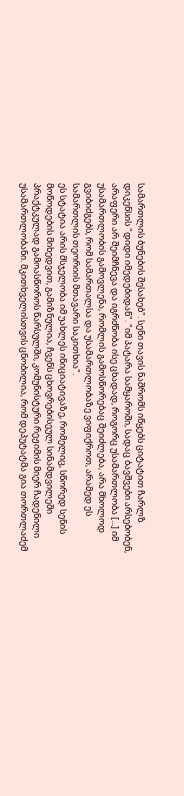სამართლის ბუნების შესახებ". სენი თავის ნაშრომს იწყებს ციტატით ჩარლზ დიკენსის "დიდი იმედებიდან". "იმ პატარა სამყაროში, სადაც ბავშვები არსებობენ, არაფერი არ შეიმჩნევა და იგრძნობა ისე ცხადად, როგორც უსამართლობა [...] იმ უსამართლობის გამოვლენა, რომლის გამოსწორებაც შეიძლება, არა მხოლოდ გვიბიძგებს, რომ სამართალსა და უსამართლობაზე ვიფიქროთ, არამედ ეს სამართლის თეორიის მთავარი საკითხია".
ეს სტატია არის მსჯელობა იმ უახლეს ინიციატივაზე, რომელიც, სწორედ სენის მოწოდების მიხედვით, გამიზნულია, ჩვენს ცხოვრებისეულ სინამდვილეში პრაქტკულად გამოასწოროს წარსულში, კომუნისტური რეჟიმის მიერ ჩადენილი უსამართლობანი. მკითხველისთვის ცნობილია, რომ დეპუტატმა გია თორთლაძემ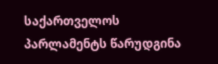საქართველოს პარლამენტს წარუდგინა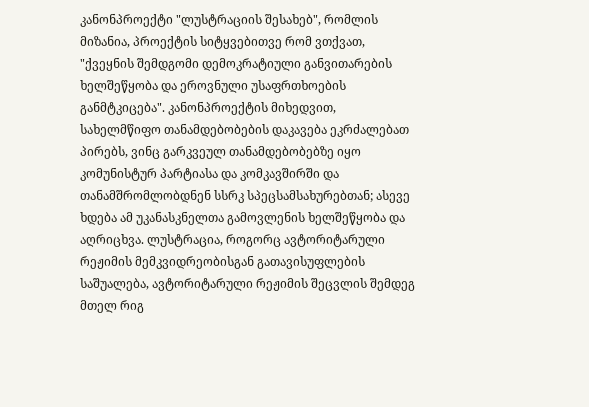კანონპროექტი "ლუსტრაციის შესახებ", რომლის მიზანია, პროექტის სიტყვებითვე რომ ვთქვათ, "ქვეყნის შემდგომი დემოკრატიული განვითარების ხელშეწყობა და ეროვნული უსაფრთხოების განმტკიცება". კანონპროექტის მიხედვით, სახელმწიფო თანამდებობების დაკავება ეკრძალებათ პირებს, ვინც გარკვეულ თანამდებობებზე იყო კომუნისტურ პარტიასა და კომკავშირში და თანამშრომლობდნენ სსრკ სპეცსამსახურებთან; ასევე ხდება ამ უკანასკნელთა გამოვლენის ხელშეწყობა და აღრიცხვა. ლუსტრაცია, როგორც ავტორიტარული რეჟიმის მემკვიდრეობისგან გათავისუფლების საშუალება, ავტორიტარული რეჟიმის შეცვლის შემდეგ მთელ რიგ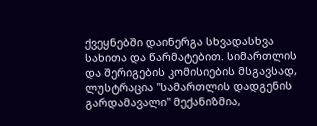ქვეყნებში დაინერგა სხვადასხვა სახითა და წარმატებით. სიმართლის და შერიგების კომისიების მსგავსად, ლუსტრაცია "სამართლის დადგენის გარდამავალი" მექანიზმია,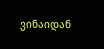ვინაიდან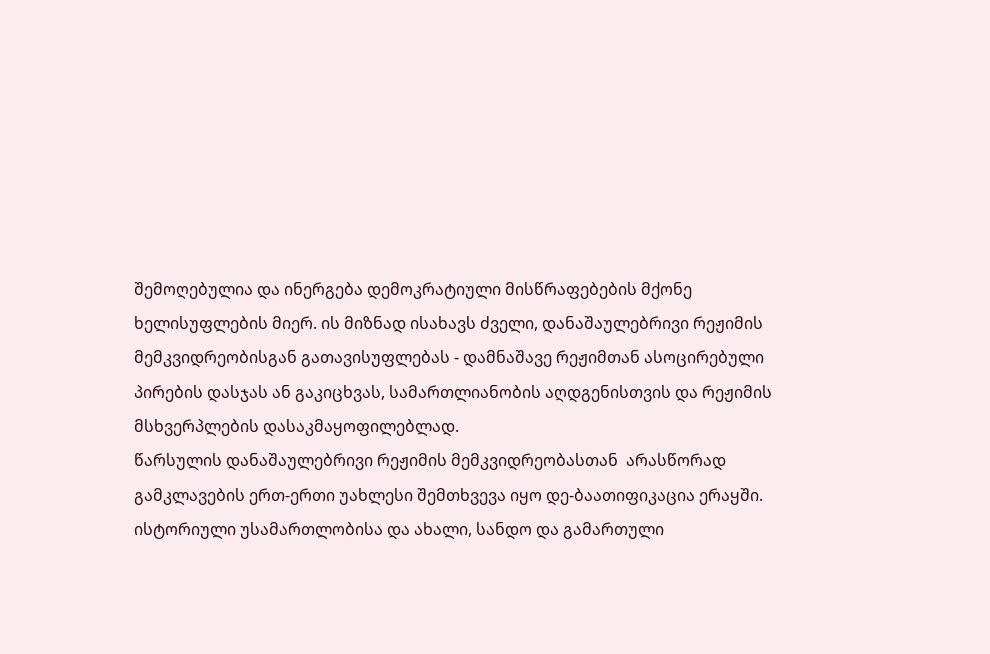შემოღებულია და ინერგება დემოკრატიული მისწრაფებების მქონე ხელისუფლების მიერ. ის მიზნად ისახავს ძველი, დანაშაულებრივი რეჟიმის მემკვიდრეობისგან გათავისუფლებას - დამნაშავე რეჟიმთან ასოცირებული პირების დასჯას ან გაკიცხვას, სამართლიანობის აღდგენისთვის და რეჟიმის მსხვერპლების დასაკმაყოფილებლად.
წარსულის დანაშაულებრივი რეჟიმის მემკვიდრეობასთან  არასწორად გამკლავების ერთ-ერთი უახლესი შემთხვევა იყო დე-ბაათიფიკაცია ერაყში. ისტორიული უსამართლობისა და ახალი, სანდო და გამართული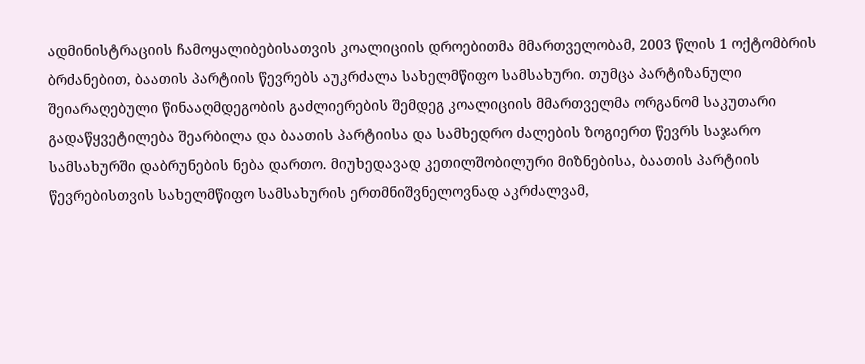ადმინისტრაციის ჩამოყალიბებისათვის კოალიციის დროებითმა მმართველობამ, 2003 წლის 1 ოქტომბრის ბრძანებით, ბაათის პარტიის წევრებს აუკრძალა სახელმწიფო სამსახური. თუმცა პარტიზანული შეიარაღებული წინააღმდეგობის გაძლიერების შემდეგ კოალიციის მმართველმა ორგანომ საკუთარი გადაწყვეტილება შეარბილა და ბაათის პარტიისა და სამხედრო ძალების ზოგიერთ წევრს საჯარო სამსახურში დაბრუნების ნება დართო. მიუხედავად კეთილშობილური მიზნებისა, ბაათის პარტიის წევრებისთვის სახელმწიფო სამსახურის ერთმნიშვნელოვნად აკრძალვამ,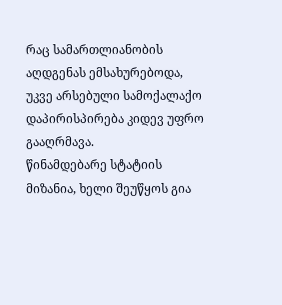რაც სამართლიანობის აღდგენას ემსახურებოდა, უკვე არსებული სამოქალაქო დაპირისპირება კიდევ უფრო გააღრმავა.
წინამდებარე სტატიის მიზანია, ხელი შეუწყოს გია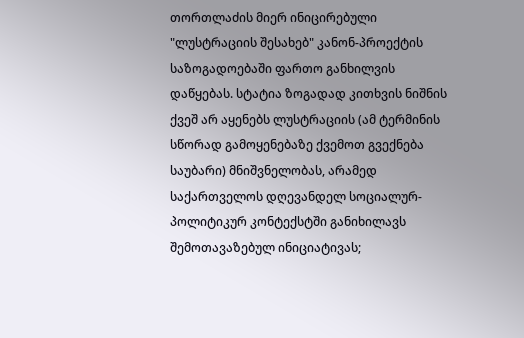თორთლაძის მიერ ინიცირებული "ლუსტრაციის შესახებ" კანონ-პროექტის საზოგადოებაში ფართო განხილვის დაწყებას. სტატია ზოგადად კითხვის ნიშნის ქვეშ არ აყენებს ლუსტრაციის (ამ ტერმინის სწორად გამოყენებაზე ქვემოთ გვექნება საუბარი) მნიშვნელობას, არამედ საქართველოს დღევანდელ სოციალურ-პოლიტიკურ კონტექსტში განიხილავს შემოთავაზებულ ინიციატივას;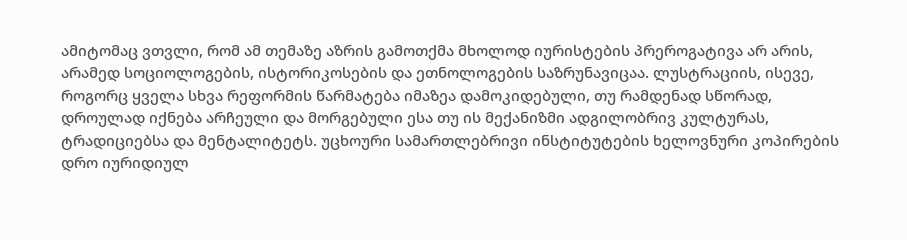ამიტომაც ვთვლი, რომ ამ თემაზე აზრის გამოთქმა მხოლოდ იურისტების პრეროგატივა არ არის, არამედ სოციოლოგების, ისტორიკოსების და ეთნოლოგების საზრუნავიცაა. ლუსტრაციის, ისევე, როგორც ყველა სხვა რეფორმის წარმატება იმაზეა დამოკიდებული, თუ რამდენად სწორად, დროულად იქნება არჩეული და მორგებული ესა თუ ის მექანიზმი ადგილობრივ კულტურას, ტრადიციებსა და მენტალიტეტს. უცხოური სამართლებრივი ინსტიტუტების ხელოვნური კოპირების დრო იურიდიულ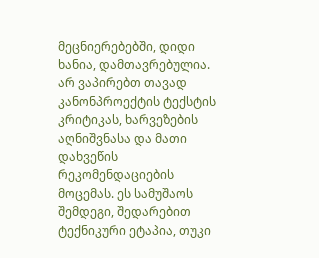მეცნიერებებში, დიდი ხანია, დამთავრებულია.
არ ვაპირებთ თავად კანონპროექტის ტექსტის კრიტიკას, ხარვეზების აღნიშვნასა და მათი დახვეწის რეკომენდაციების მოცემას. ეს სამუშაოს შემდეგი, შედარებით ტექნიკური ეტაპია, თუკი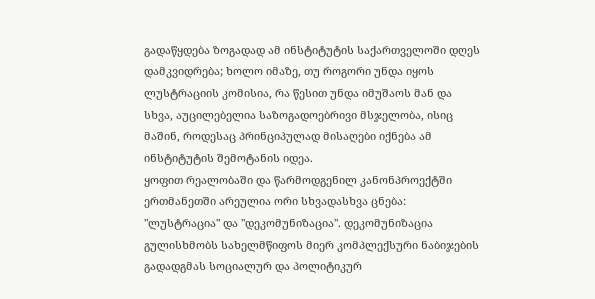გადაწყდება ზოგადად ამ ინსტიტუტის საქართველოში დღეს დამკვიდრება; ხოლო იმაზე, თუ როგორი უნდა იყოს ლუსტრაციის კომისია, რა წესით უნდა იმუშაოს მან და სხვა, აუცილებელია საზოგადოებრივი მსჯელობა, ისიც მაშინ, როდესაც პრინციპულად მისაღები იქნება ამ ინსტიტუტის შემოტანის იდეა.
ყოფით რეალობაში და წარმოდგენილ კანონპროექტში ერთმანეთში არეულია ორი სხვადასხვა ცნება: "ლუსტრაცია" და "დეკომუნიზაცია". დეკომუნიზაცია გულისხმობს სახელმწიფოს მიერ კომპლექსური ნაბიჯების გადადგმას სოციალურ და პოლიტიკურ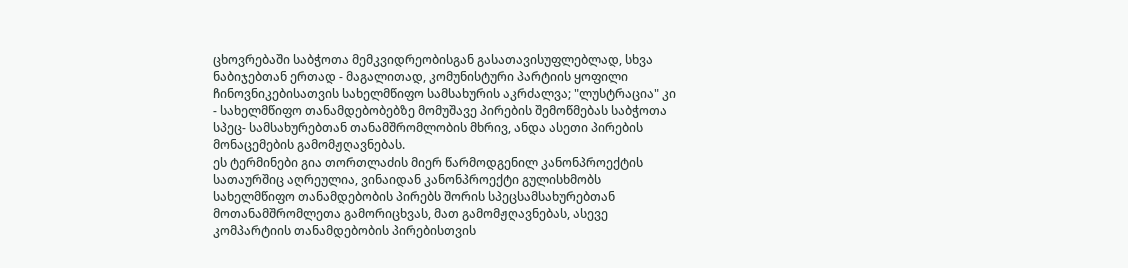ცხოვრებაში საბჭოთა მემკვიდრეობისგან გასათავისუფლებლად, სხვა ნაბიჯებთან ერთად - მაგალითად, კომუნისტური პარტიის ყოფილი ჩინოვნიკებისათვის სახელმწიფო სამსახურის აკრძალვა; "ლუსტრაცია" კი - სახელმწიფო თანამდებობებზე მომუშავე პირების შემოწმებას საბჭოთა სპეც- სამსახურებთან თანამშრომლობის მხრივ, ანდა ასეთი პირების მონაცემების გამომჟღავნებას.
ეს ტერმინები გია თორთლაძის მიერ წარმოდგენილ კანონპროექტის სათაურშიც აღრეულია, ვინაიდან კანონპროექტი გულისხმობს სახელმწიფო თანამდებობის პირებს შორის სპეცსამსახურებთან მოთანამშრომლეთა გამორიცხვას, მათ გამომჟღავნებას, ასევე კომპარტიის თანამდებობის პირებისთვის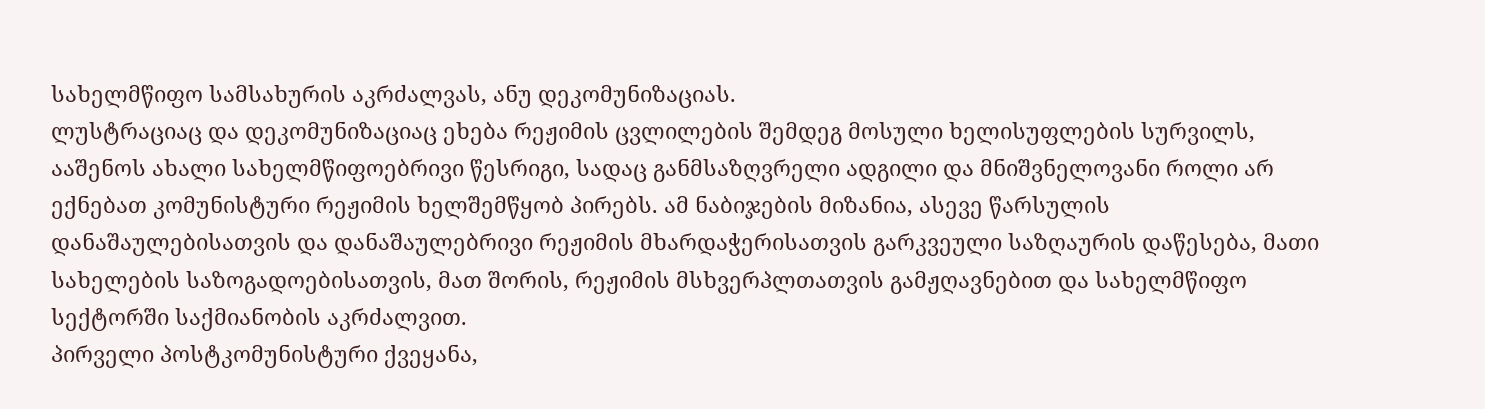სახელმწიფო სამსახურის აკრძალვას, ანუ დეკომუნიზაციას.
ლუსტრაციაც და დეკომუნიზაციაც ეხება რეჟიმის ცვლილების შემდეგ მოსული ხელისუფლების სურვილს, ააშენოს ახალი სახელმწიფოებრივი წესრიგი, სადაც განმსაზღვრელი ადგილი და მნიშვნელოვანი როლი არ ექნებათ კომუნისტური რეჟიმის ხელშემწყობ პირებს. ამ ნაბიჯების მიზანია, ასევე წარსულის დანაშაულებისათვის და დანაშაულებრივი რეჟიმის მხარდაჭერისათვის გარკვეული საზღაურის დაწესება, მათი სახელების საზოგადოებისათვის, მათ შორის, რეჟიმის მსხვერპლთათვის გამჟღავნებით და სახელმწიფო სექტორში საქმიანობის აკრძალვით.
პირველი პოსტკომუნისტური ქვეყანა,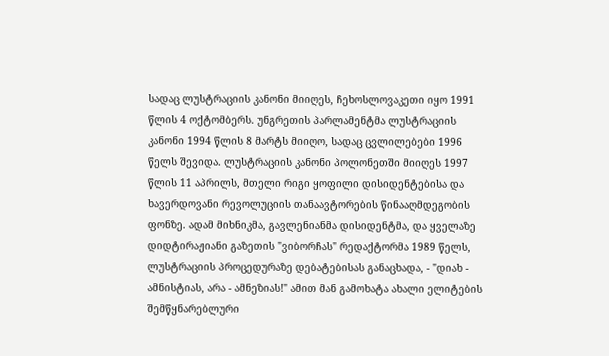სადაც ლუსტრაციის კანონი მიიღეს, ჩეხოსლოვაკეთი იყო 1991 წლის 4 ოქტომბერს. უნგრეთის პარლამენტმა ლუსტრაციის კანონი 1994 წლის 8 მარტს მიიღო, სადაც ცვლილებები 1996 წელს შევიდა. ლუსტრაციის კანონი პოლონეთში მიიღეს 1997 წლის 11 აპრილს, მთელი რიგი ყოფილი დისიდენტებისა და ხავერდოვანი რევოლუციის თანაავტორების წინააღმდეგობის ფონზე. ადამ მიხნიკმა, გავლენიანმა დისიდენტმა, და ყველაზე დიდტირაჟიანი გაზეთის "ვიბორჩას" რედაქტორმა 1989 წელს, ლუსტრაციის პროცედურაზე დებატებისას განაცხადა, - "დიახ - ამნისტიას, არა - ამნეზიას!" ამით მან გამოხატა ახალი ელიტების შემწყნარებლური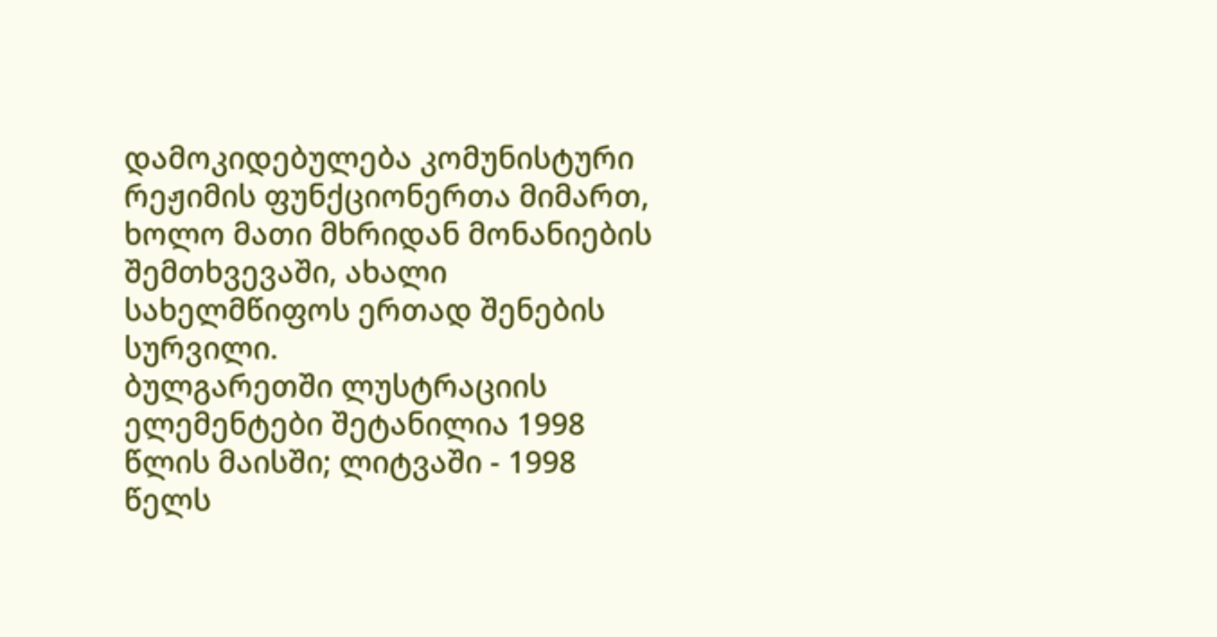დამოკიდებულება კომუნისტური რეჟიმის ფუნქციონერთა მიმართ, ხოლო მათი მხრიდან მონანიების შემთხვევაში, ახალი სახელმწიფოს ერთად შენების სურვილი.
ბულგარეთში ლუსტრაციის ელემენტები შეტანილია 1998 წლის მაისში; ლიტვაში - 1998 წელს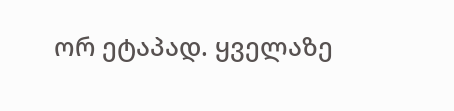ორ ეტაპად. ყველაზე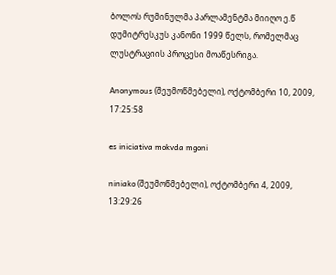ბოლოს რუმინულმა პარლამენტმა მიიღო ე.წ დუმიტრესკუს კანონი 1999 წელს, რომელმაც ლუსტრაციის პროცესი მოაწესრიგა.

Anonymous (შეუმოწმებელი), ოქტომბერი 10, 2009, 17:25:58

es iniciativa mokvda mgoni

niniako (შეუმოწმებელი), ოქტომბერი 4, 2009, 13:29:26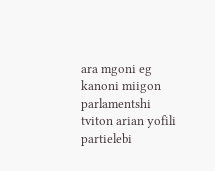ara mgoni eg kanoni miigon parlamentshi tviton arian yofili partielebi